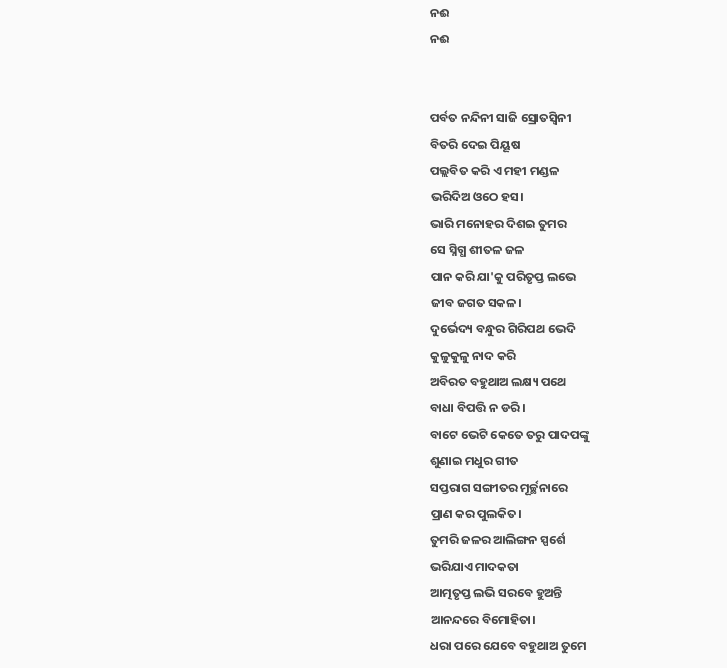ନଈ
ନଈ


ପର୍ବତ ନନ୍ଦିନୀ ସାଜି ସ୍ରୋତସ୍ୱିନୀ
ବିତରି ଦେଇ ପିୟୂଷ
ପଲ୍ଲବିତ କରି ଏ ମହୀ ମଣ୍ଡଳ
ଭରିଦିଅ ଓଠେ ହସ।
ଭାରି ମନୋହର ଦିଶଇ ତୁମର
ସେ ସ୍ନିଗ୍ଧ ଶୀତଳ ଜଳ
ପାନ କରି ଯା'କୁ ପରିତୃପ୍ତ ଲଭେ
ଜୀବ ଜଗତ ସକଳ।
ଦୁର୍ଭେଦ୍ୟ ବନ୍ଧୁର ଗିରିପଥ ଭେଦି
କୁଳୁକୁଳୁ ନାଦ କରି
ଅବିରତ ବହୁଥାଅ ଲକ୍ଷ୍ୟ ପଥେ
ବାଧା ବିପତ୍ତି ନ ଡରି।
ବାଟେ ଭେଟି କେତେ ତରୁ ପାଦପଙ୍କୁ
ଶୁଣାଇ ମଧୁର ଗୀତ
ସପ୍ତରାଗ ସଙ୍ଗୀତର ମୂର୍ଚ୍ଛନାରେ
ପ୍ରାଣ କର ପୁଲକିତ।
ତୁମରି ଜଳର ଆଲିଙ୍ଗନ ସ୍ପର୍ଶେ
ଭରିଯାଏ ମାଦକତା
ଆତ୍ମତୃପ୍ତ ଲଭି ସରବେ ହୁଅନ୍ତି
ଆନନ୍ଦରେ ବିମୋହିତା।
ଧରା ପରେ ଯେବେ ବହୁଥାଅ ତୁମେ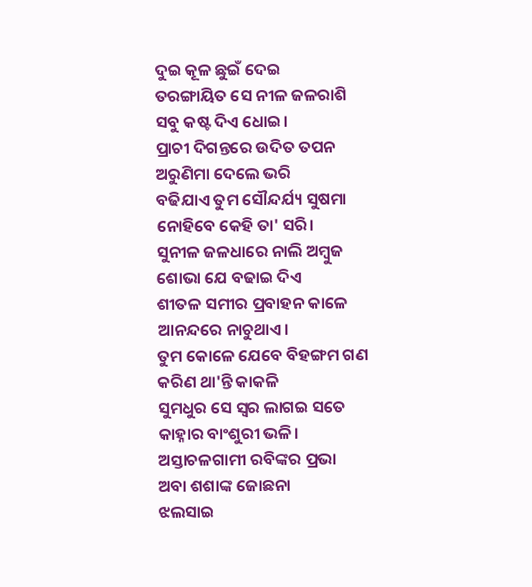ଦୁଇ କୂଳ ଛୁଇଁ ଦେଇ
ତରଙ୍ଗାୟିତ ସେ ନୀଳ ଜଳରାଶି
ସବୁ କଷ୍ଟ ଦିଏ ଧୋଇ।
ପ୍ରାଚୀ ଦିଗନ୍ତରେ ଉଦିତ ତପନ
ଅରୁଣିମା ଦେଲେ ଭରି
ବଢିଯାଏ ତୁମ ସୌନ୍ଦର୍ଯ୍ୟ ସୁଷମା
ନୋହିବେ କେହି ତା' ସରି।
ସୁନୀଳ ଜଳଧାରେ ନାଲି ଅମ୍ବୁଜ
ଶୋଭା ଯେ ବଢାଇ ଦିଏ
ଶୀତଳ ସମୀର ପ୍ରବାହନ କାଳେ
ଆନନ୍ଦରେ ନାଚୁଥାଏ।
ତୁମ କୋଳେ ଯେବେ ବିହଙ୍ଗମ ଗଣ
କରିଣ ଥା'ନ୍ତି କାକଳି
ସୁମଧୁର ସେ ସ୍ୱର ଲାଗଇ ସତେ
କାହ୍ନାର ବାଂଶୁରୀ ଭଳି।
ଅସ୍ତାଚଳଗାମୀ ରବିଙ୍କର ପ୍ରଭା
ଅବା ଶଶାଙ୍କ ଜୋଛନା
ଝଲସାଇ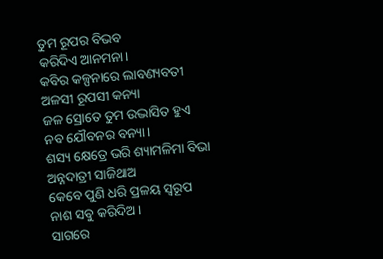ତୁମ ରୂପର ବିଭବ
କରିଦିଏ ଆନମନା।
କବିର କଳ୍ପନାରେ ଲାବଣ୍ୟବତୀ
ଅଳସୀ ରୂପସୀ କନ୍ୟା
ଜଳ ସ୍ରୋତେ ତୁମ ଉଦ୍ଭାସିତ ହୁଏ
ନବ ଯୌବନର ବନ୍ୟା।
ଶସ୍ୟ କ୍ଷେତ୍ରେ ଭରି ଶ୍ୟାମଳିମା ବିଭା
ଅନ୍ନଦାତ୍ରୀ ସାଜିଥାଅ
କେବେ ପୁଣି ଧରି ପ୍ରଳୟ ସ୍ୱରୂପ
ନାଶ ସବୁ କରିଦିଅ।
ସାଗରେ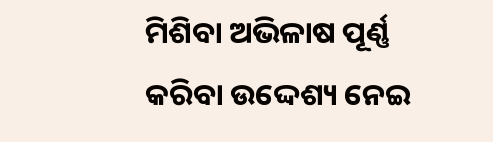ମିଶିବା ଅଭିଳାଷ ପୂର୍ଣ୍ଣ
କରିବା ଉଦ୍ଦେଶ୍ୟ ନେଇ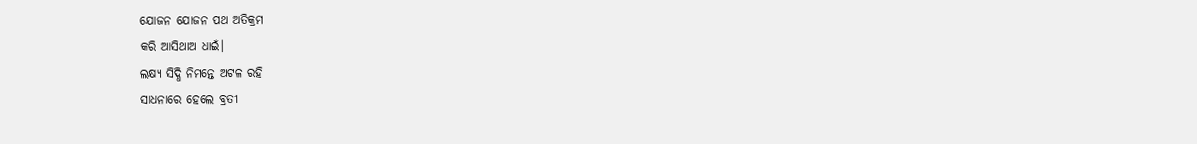ଯୋଜନ ଯୋଜନ ପଥ ଅତିକ୍ରମ
କରି ଆସିଥାଅ ଧାଇଁ।
ଲକ୍ଷ୍ୟ ସିଦ୍ଧି ନିମନ୍ତେ ଅଟଳ ରହି
ସାଧନାରେ ହେଲେ ବ୍ରତୀ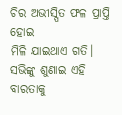ଚିର ଅଭୀସ୍ପିତ ଫଳ ପ୍ରାପ୍ତି ହୋଇ
ମିଳି ଯାଇଥାଏ ଗତି।
ସଭିଙ୍କୁ ଶୁଣାଇ ଏହି ବାରତାକୁ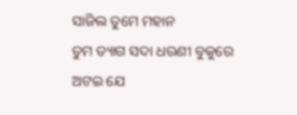ସାଜିଲ ତୁମେ ମହାନ
ତୁମ ତ୍ୟାଗ ସଦା ଧରଣୀ ବୁକୁରେ
ଅଟଇ ଯେ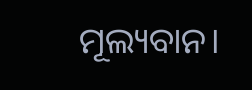ମୂଲ୍ୟବାନ।